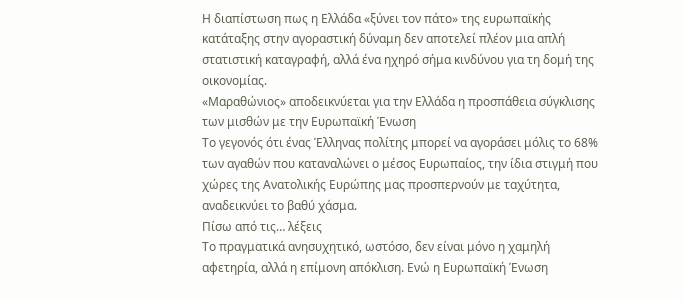Η διαπίστωση πως η Ελλάδα «ξύνει τον πάτο» της ευρωπαϊκής κατάταξης στην αγοραστική δύναμη δεν αποτελεί πλέον μια απλή στατιστική καταγραφή, αλλά ένα ηχηρό σήμα κινδύνου για τη δομή της οικονομίας.
«Μαραθώνιος» αποδεικνύεται για την Ελλάδα η προσπάθεια σύγκλισης των μισθών με την Ευρωπαϊκή Ένωση
Το γεγονός ότι ένας Έλληνας πολίτης μπορεί να αγοράσει μόλις το 68% των αγαθών που καταναλώνει ο μέσος Ευρωπαίος, την ίδια στιγμή που χώρες της Ανατολικής Ευρώπης μας προσπερνούν με ταχύτητα, αναδεικνύει το βαθύ χάσμα.
Πίσω από τις… λέξεις
Το πραγματικά ανησυχητικό, ωστόσο, δεν είναι μόνο η χαμηλή αφετηρία, αλλά η επίμονη απόκλιση. Ενώ η Ευρωπαϊκή Ένωση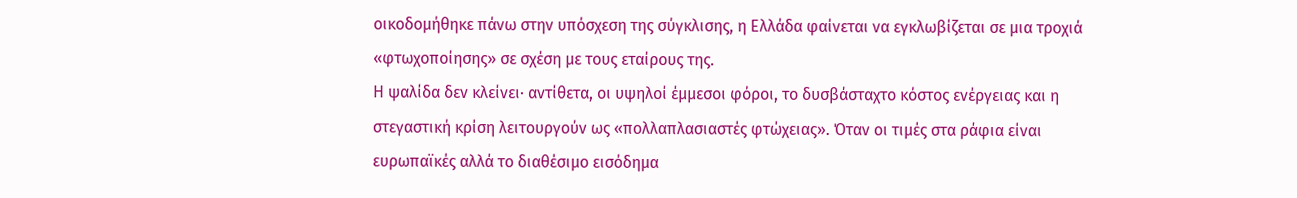οικοδομήθηκε πάνω στην υπόσχεση της σύγκλισης, η Ελλάδα φαίνεται να εγκλωβίζεται σε μια τροχιά «φτωχοποίησης» σε σχέση με τους εταίρους της.
Η ψαλίδα δεν κλείνει· αντίθετα, οι υψηλοί έμμεσοι φόροι, το δυσβάσταχτο κόστος ενέργειας και η στεγαστική κρίση λειτουργούν ως «πολλαπλασιαστές φτώχειας». Όταν οι τιμές στα ράφια είναι ευρωπαϊκές αλλά το διαθέσιμο εισόδημα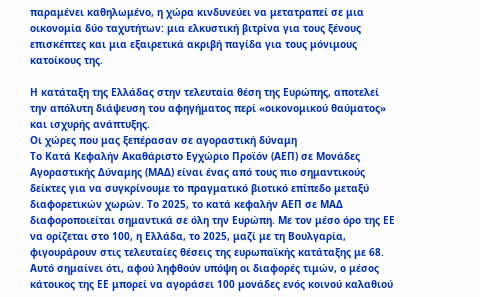παραμένει καθηλωμένο, η χώρα κινδυνεύει να μετατραπεί σε μια οικονομία δύο ταχυτήτων: μια ελκυστική βιτρίνα για τους ξένους επισκέπτες και μια εξαιρετικά ακριβή παγίδα για τους μόνιμους κατοίκους της.

Η κατάταξη της Ελλάδας στην τελευταία θέση της Ευρώπης, αποτελεί την απόλυτη διάψευση του αφηγήματος περί «οικονομικού θαύματος» και ισχυρής ανάπτυξης.
Οι χώρες που μας ξεπέρασαν σε αγοραστική δύναμη
Το Κατά Κεφαλήν Ακαθάριστο Εγχώριο Προϊόν (ΑΕΠ) σε Μονάδες Αγοραστικής Δύναμης (ΜΑΔ) είναι ένας από τους πιο σημαντικούς δείκτες για να συγκρίνουμε το πραγματικό βιοτικό επίπεδο μεταξύ διαφορετικών χωρών. Το 2025, το κατά κεφαλήν ΑΕΠ σε ΜΑΔ διαφοροποιείται σημαντικά σε όλη την Ευρώπη. Με τον μέσο όρο της ΕΕ να ορίζεται στο 100, η Ελλάδα, το 2025, μαζί με τη Βουλγαρία, φιγουράρουν στις τελευταίες θέσεις της ευρωπαϊκής κατάταξης με 68.
Αυτό σημαίνει ότι, αφού ληφθούν υπόψη οι διαφορές τιμών, ο μέσος κάτοικος της ΕΕ μπορεί να αγοράσει 100 μονάδες ενός κοινού καλαθιού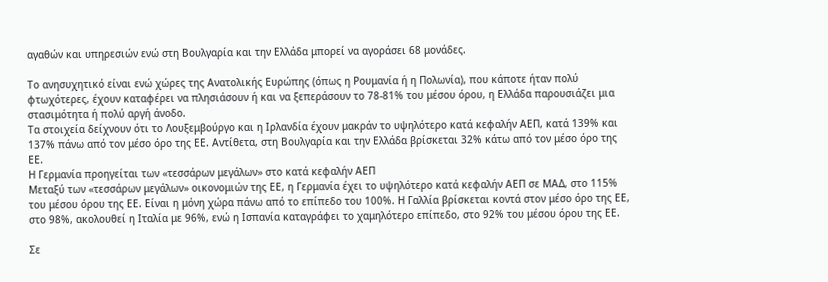αγαθών και υπηρεσιών ενώ στη Βουλγαρία και την Ελλάδα μπορεί να αγοράσει 68 μονάδες.

Το ανησυχητικό είναι ενώ χώρες της Ανατολικής Ευρώπης (όπως η Ρουμανία ή η Πολωνία), που κάποτε ήταν πολύ φτωχότερες, έχουν καταφέρει να πλησιάσουν ή και να ξεπεράσουν το 78-81% του μέσου όρου, η Ελλάδα παρουσιάζει μια στασιμότητα ή πολύ αργή άνοδο.
Τα στοιχεία δείχνουν ότι το Λουξεμβούργο και η Ιρλανδία έχουν μακράν το υψηλότερο κατά κεφαλήν ΑΕΠ, κατά 139% και 137% πάνω από τον μέσο όρο της ΕΕ. Αντίθετα, στη Βουλγαρία και την Ελλάδα βρίσκεται 32% κάτω από τον μέσο όρο της ΕΕ.
Η Γερμανία προηγείται των «τεσσάρων μεγάλων» στο κατά κεφαλήν ΑΕΠ
Μεταξύ των «τεσσάρων μεγάλων» οικονομιών της ΕΕ, η Γερμανία έχει το υψηλότερο κατά κεφαλήν ΑΕΠ σε ΜΑΔ, στο 115% του μέσου όρου της ΕΕ. Είναι η μόνη χώρα πάνω από το επίπεδο του 100%. Η Γαλλία βρίσκεται κοντά στον μέσο όρο της ΕΕ, στο 98%, ακολουθεί η Ιταλία με 96%, ενώ η Ισπανία καταγράφει το χαμηλότερο επίπεδο, στο 92% του μέσου όρου της ΕΕ.

Σε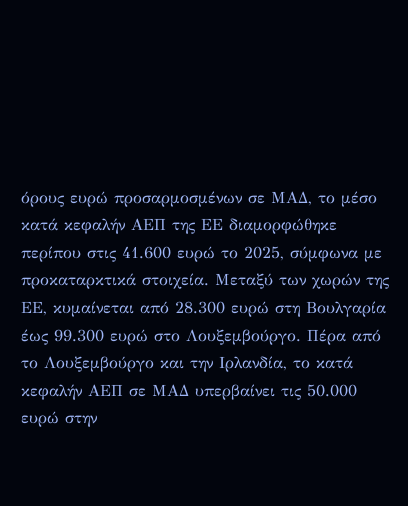όρους ευρώ προσαρμοσμένων σε ΜΑΔ, το μέσο κατά κεφαλήν ΑΕΠ της ΕΕ διαμορφώθηκε περίπου στις 41.600 ευρώ το 2025, σύμφωνα με προκαταρκτικά στοιχεία. Μεταξύ των χωρών της ΕΕ, κυμαίνεται από 28.300 ευρώ στη Βουλγαρία έως 99.300 ευρώ στο Λουξεμβούργο. Πέρα από το Λουξεμβούργο και την Ιρλανδία, το κατά κεφαλήν ΑΕΠ σε ΜΑΔ υπερβαίνει τις 50.000 ευρώ στην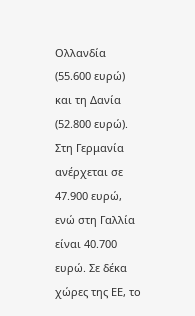Ολλανδία (55.600 ευρώ) και τη Δανία (52.800 ευρώ).
Στη Γερμανία ανέρχεται σε 47.900 ευρώ, ενώ στη Γαλλία είναι 40.700 ευρώ. Σε δέκα χώρες της ΕΕ, το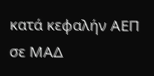κατά κεφαλήν ΑΕΠ σε ΜΑΔ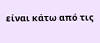είναι κάτω από τις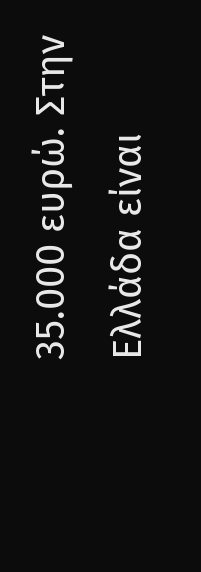35.000 ευρώ. Στην Ελλάδα είναι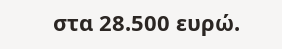στα 28.500 ευρώ.